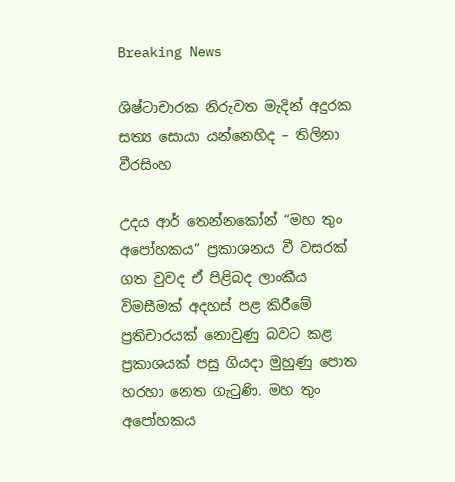Breaking News

ශිෂ්ටාචාරක නිරුවත මැදින් අදුරක සත්‍ය සොයා යන්නෙහිද – තිලිනා වීරසිංහ

උදය ආර් තෙන්නකෝන් “මහ තුං අපෝහකය” ප්‍රකාශනය වී වසරක් ගත වුවද ඒ පිළිබද ලාංකීය විමසීමක් අදහස් පළ කිරීමේ ප්‍රතිචාරයක් නොවුණු බවට කළ ප්‍රකාශයක් පසු ගියදා මුහුණු පොත හරහා නෙත ගැටුණි. මහ තුං අපෝහකය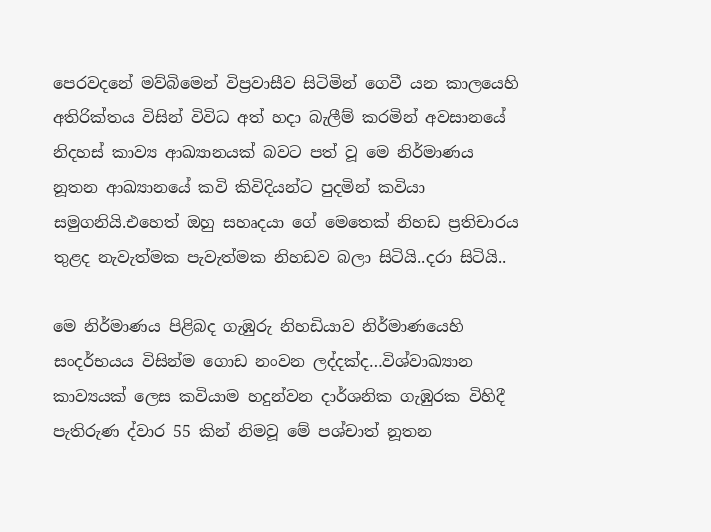පෙරවදනේ මව්බිමෙන් විප්‍රවාසීව සිටිමින් ගෙවී යන කාලයෙහි අතිරික්තය විසින් විවිධ අත් හදා බැලීම් කරමින් අවසානයේ නිදහස් කාව්‍ය ආඛ්‍යානයක් බවට පත් වූ මෙ නිර්මාණය නූතන ආඛ්‍යානයේ කවි කිවිදියන්ට පුදමින් කවියා සමුගනියි.එහෙත් ඔහු සහෘදයා ගේ මෙතෙක් නිහඩ ප්‍රතිචාරය තුළද නැවැත්මක පැවැත්මක නිහඩව බලා සිටියි..දරා සිටියි..

මෙ නිර්මාණය පිළිබද ගැඹුරු නිහඩියාව නිර්මාණයෙහි සංදර්භයය විසින්ම ගොඩ නංවන ලද්දක්ද…විශ්වාඛ්‍යාන කාව්‍යයක් ලෙස කවියාම හදුන්වන දාර්ශනික ගැඹුරක විහිදී පැතිරුණ ද්වාර 55 කින් නිමවූ මේ පශ්චාත් නූතන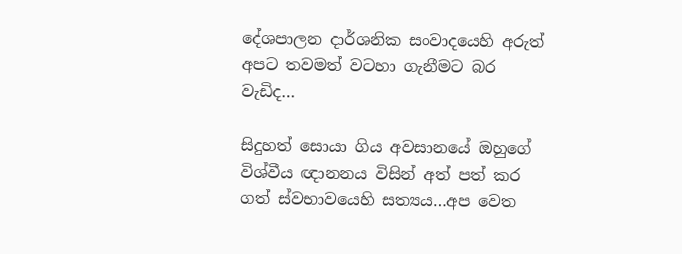දේශපාලන දාර්ශනික සංවාදයෙහි අරුත් අපට තවමත් වටහා ගැනීමට බර වැඩිද…

සිදුහත් සොයා ගිය අවසානයේ ඔහුගේ විශ්වීය ඥානනය විසින් අත් පත් කර ගත් ස්වභාවයෙහි සත්‍යය…අප වෙත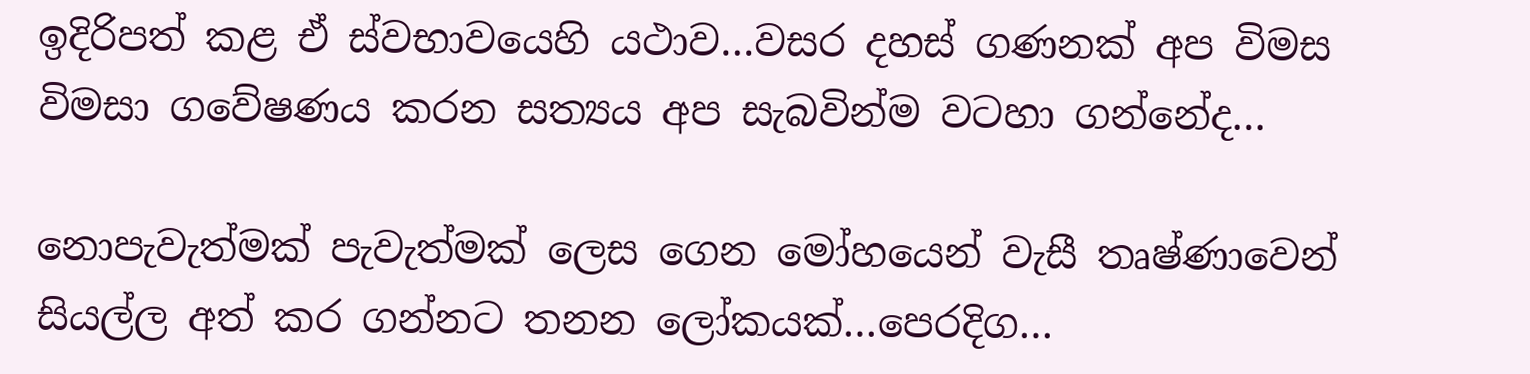ඉදිරිපත් කළ ඒ ස්වභාවයෙහි යථාව…වසර දහස් ගණනක් අප විමස විමසා ගවේෂණය කරන සත්‍යය අප සැබවින්ම වටහා ගන්නේද…

නොපැවැත්මක් පැවැත්මක් ලෙස ගෙන මෝහයෙන් වැසී තෘෂ්ණාවෙන් සියල්ල අත් කර ගන්නට තනන ලෝකයක්…පෙරදිග…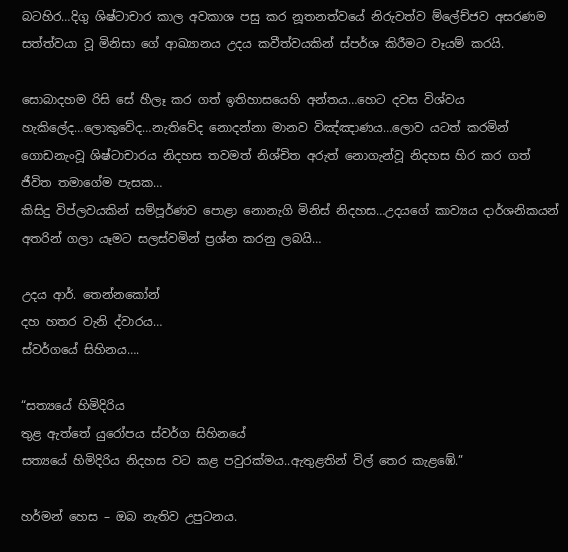බටහිර…දිගු ශිෂ්ටාචාර කාල අවකාශ පසු කර නූතනත්වයේ නිරුවත්ව ම්ලේච්ජව අසරණම සත්ත්වයා වූ මිනිසා ගේ ආඛ්‍යානය උදය කවීත්වයකින් ස්පර්ශ කිරීමට වෑයම් කරයි.

සොබාදහම රිසි සේ හීලෑ කර ගත් ඉතිහාසයෙහි අන්තය…හෙට දවස විශ්වය හැකිලේද…ලොකුවේද…නැතිවේද නොදන්නා මානව විඤ්ඤාණය…ලොව යටත් කරමින් ගොඩනැංවූ ශිෂ්ටාචාරය නිදහස තවමත් නිශ්චිත අරුත් නොගැන්වූ නිදහස හිර කර ගත් ජීවිත තමාගේම පැසක…
කිසිදු විප්ලවයකින් සම්පූර්ණව පොළා නොනැගි මිනිස් නිදහස…උදයගේ කාව්‍යය දාර්ශනිකයන් අතරින් ගලා යෑමට සලස්වමින් ප්‍රශ්න කරනු ලබයි…

උදය ආර්. තෙන්නකෝන්
දහ හතර වැනි ද්වාරය…
ස්වර්ගයේ සිහිනය….

“සත්‍යයේ හිමිදිරිය
තුළ ඇත්තේ යුරෝපය ස්වර්ග සිහිනයේ
සත්‍යයේ හිමිදිරිය නිදහස වට කළ පවුරක්මය..ඇතුළතින් විල් තෙර කැළඹේ.”

හර්මන් හෙස – ඔබ නැතිව උපුටනය.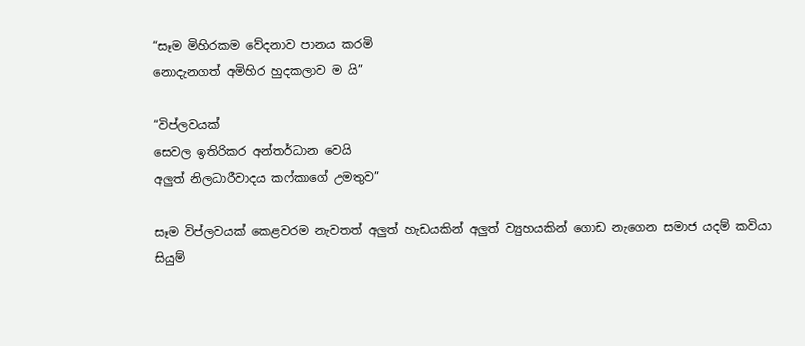“සෑම මිහිරකම වේදනාව පානය කරමි
නොදැනගත් අමිහිර හුදකලාව ම යි”

“විප්ලවයක්
සෙවල ඉතිරිකර අන්තර්ධාන වෙයි
අලුත් නිලධාරීවාදය කෆ්කාගේ උමතුව”

සෑම විප්ලවයක් කෙළවරම නැවතත් අලුත් හැඩයකින් අලුත් ව්‍යුහයකින් ගොඩ නැගෙන සමාජ යදම් කවියා සියුම්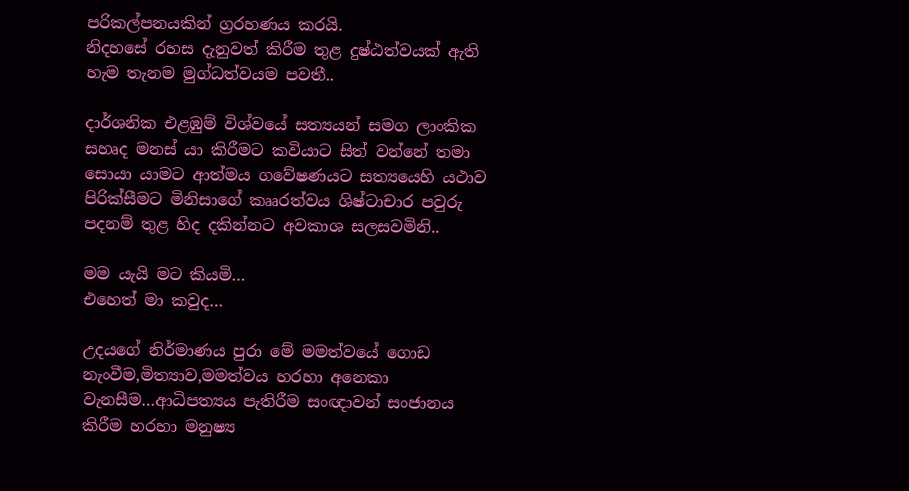පරිකල්පනයකින් ග්‍රරහණය කරයි.
නිදහසේ රහස දැනුවත් කිරීම තුළ දුෂ්ඨත්වයක් ඇති හැම තැනම මුග්ධත්වයම පවතී..

දාර්ශනික එළඹුම් විශ්වයේ සත්‍යයන් සමග ලාංකික සහෘද මනස්‍ යා කිරීමට කවියාට සිත් වන්නේ තමා සොයා යාමට ආත්මය ගවේෂණයට සත්‍යයෙහි යථාව පිරික්සීමට මිනිසාගේ කෲරත්වය ශිෂ්ටාචාර පවුරු පදනම් තුළ හිද දකින්නට අවකාශ සලසවමිනි..

මම යැයි මට කියමි…
එහෙත් මා කවුද…

උදයගේ නිර්මාණය පුරා මේ මමත්වයේ ගොඩ නැංවීම,මිත්‍යාව,මමත්වය හරහා අනෙකා වැනසීම…ආධිපත්‍යය පැතිරීම සංඥාවන් සංජානය කිරීම හරහා මනුෂ්‍ය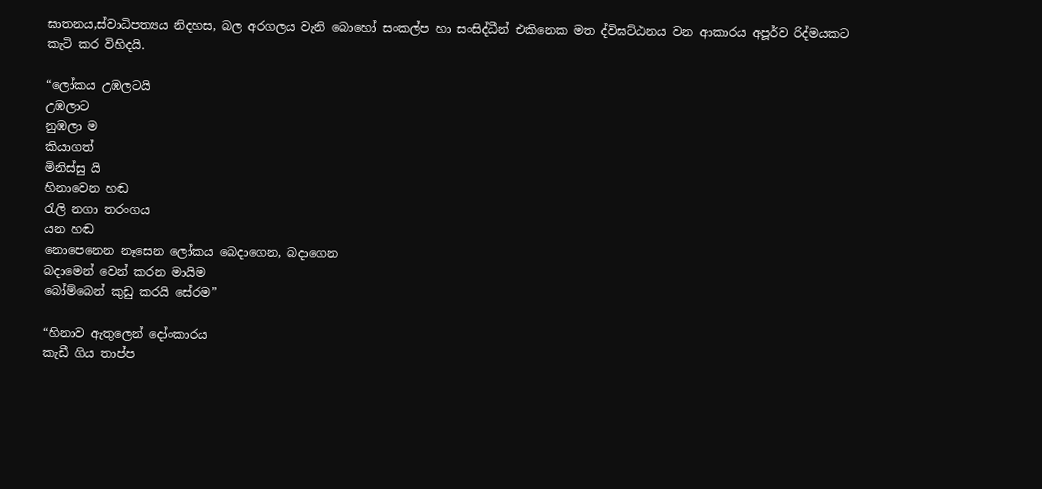ඝාතනය,ස්වාධිපත්‍යය නිදහස, බල අරගලය වැනි බොහෝ සංකල්ප හා සංසිද්ධීන් එකිනෙක මත ද්විඝට්ඨනය වන ආකාරය අපූර්ව රිද්මයකට කැටි කර විහිදයි.

“ලෝකය උඹලටයි
උඹලාට
නුඹලා ම
කියාගත්
මිනිස්සු යි
හිනාවෙන හඬ
රැලි නගා තරංගය
යන හඬ
නොපෙනෙන නෑසෙන ලෝකය බෙදාගෙන, බදාගෙන
බදාමෙන් වෙන් කරන මායිම
බෝම්බෙන් කුඩු කරයි සේරම”

“හිනාව ඇතුලෙන් දෝංකාරය
කැඩී ගිය තාප්ප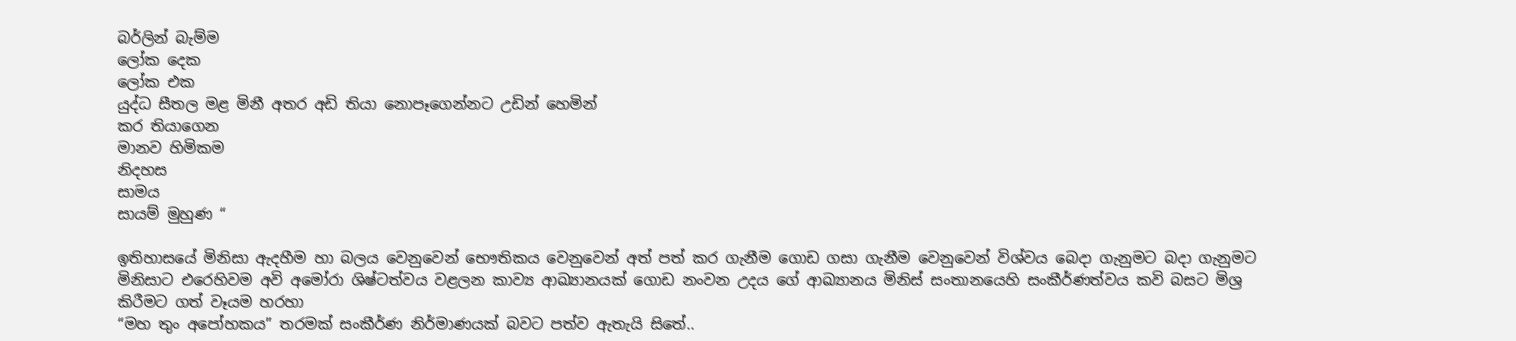බර්ලින් බැම්ම
ලෝක දෙක
ලෝක එක
යුද්ධ සීතල මළ මිනී අතර අඩි තියා නොපෑගෙන්නට උඩින් හෙමින්
කර තියාගෙන
මානව හිමිකම
නිදහස
සාමය
සායම් මුහුණ “

ඉතිහාසයේ මිනිසා ඇදහීම හා බලය වෙනුවෙන් භෞතිකය වෙනුවෙන් අත් පත් කර ගැනීම ගොඩ ගසා ගැනීම වෙනුවෙන් විශ්වය බෙදා ගැනුමට බදා ගැනුමට මිනිසාට එරෙහිවම අවි අමෝරා ශිෂ්ටත්වය වළලන කාව්‍ය ආඛ්‍යානයක් ගොඩ නංවන උදය ගේ ආඛ්‍යානය මිනිස් සංතානයෙහි සංකීර්ණත්වය කවි බසට මිශ්‍ර කිරීමට ගත් වෑයම හරහා
“මහ තුං අපෝහකය” තරමක් සංකීර්ණ නිර්මාණයක් බවට පත්ව ඇතැයි සිතේ..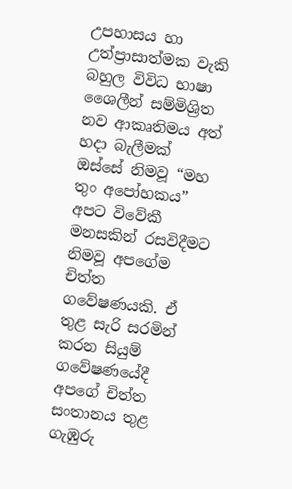උපහාසය හා උත්ප්‍රාසාත්මක වැකි බහුල විවිධ භාෂා ශෛලීන් සම්මිශ්‍රිත නව ආකෘතිමය අත් හදා බැලීමක් ඔස්සේ නිමවූ “මහ තුං අපෝහකය” අපට විවේකී මනසකින් රසවිදීමට නිමවූ අපගේම චිත්ත ගවේෂණයකි. ඒ තුළ සැරි සරමින් කරන සියුම් ගවේෂණයේදී අපගේ චිත්ත සංතානය තුළ ගැඹුරු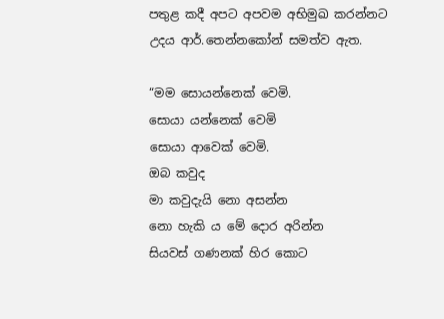පතුළ කදී අපට අපවම අභිමුඛ කරන්නට උදය ආර්.තෙන්නකෝන් සමත්ව ඇත.

“මම සොයන්නෙක් වෙමි.
සොයා යන්නෙක් වෙමි
සොයා ආවෙක් වෙමි.
ඔබ කවුද
මා කවුදැයි නො අසන්න
නො හැකි ය මේ දොර අරින්න
සියවස් ගණනක් හිර කොට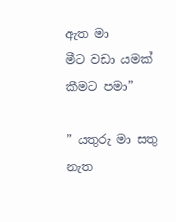ඇත මා
මීට වඩා යමක්
කීමට පමා”

” යතුරු මා සතු
නැත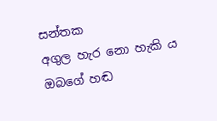සන්තක
අගුල හැර නො හැකි ය ඔබගේ හඬ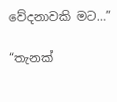වේදනාවකි මට…”

“තැනක්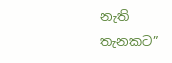නැති තැනකට”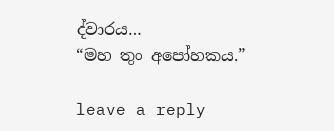ද්වාරය…
“මහ තුං අපෝහකය.”

leave a reply